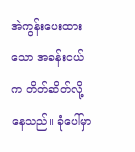အဲကွန်းပေးထားသော အခန်းငယ်က တိတ်ဆိတ်လို့နေသည်။ ခုံပေါ်မှာ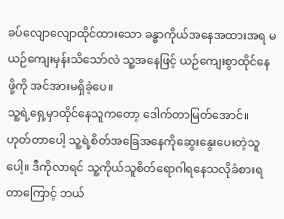ခပ်လျောလျောထိုင်ထားသော ခန္ဓာကိုယ်အနေအထားအရ မယဉ်ကျေးမှန်းသိသော်လဲ သူ့အနေဖြင့် ယဉ်ကျေးစွာထိုင်နေဖို့ကို အင်အားမရှိခဲ့ပေ။
သူ့ရဲ့ရှေ့မှာထိုင်နေသူကတော့ ဒေါက်တာမြတ်အောင်။ ဟုတ်တာပေါ့ သူ့ရဲ့စိတ်အခြေအနေကိုဆွေးနွေးပေးတဲ့သူပေါ့။ ဒီကိုလာရင် သူ့ကိုယ်သူစိတ်ရောဂါရနေသလိုခံစားရတာကြောင့် ဘယ်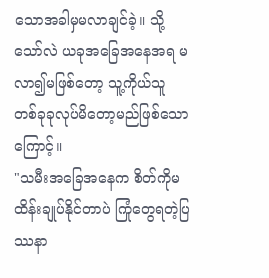သောအခါမှမလာချင်ခဲ့။ သို့သော်လဲ ယခုအခြေအနေအရ မလာ၍မဖြစ်တော့ သူ့ကိုယ်သူ တစ်ခုခုလုပ်မိတော့မည်ဖြစ်သောကြောင့်။
"သမီးအခြေအနေက စိတ်ကိုမထိန်းချုပ်နိုင်တာပဲ ကြုံတွေရတဲ့ပြဿနာ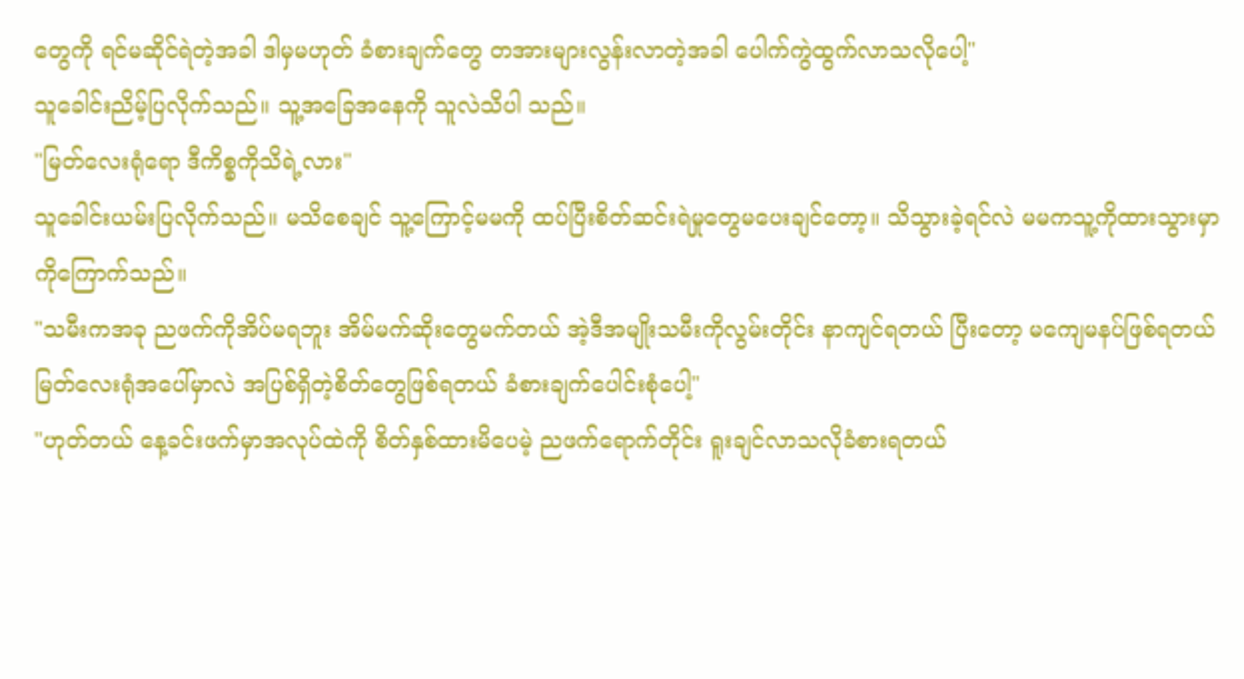တွေကို ရင်မဆိုင်ရဲတဲ့အခါ ဒါမှမဟုတ် ခံစားချက်တွေ တအားများလွန်းလာတဲ့အခါ ပေါက်ကွဲထွက်လာသလိုပေါ့"
သူခေါင်းညိမ့်ပြလိုက်သည်။ သူ့အခြေအနေကို သူလဲသိပါ သည်။
"မြတ်လေးရုံရော ဒီကိစ္စကိုသိရဲ့လား"
သူခေါင်းယမ်းပြလိုက်သည်။ မသိစေချင် သူ့ကြောင့်မမကို ထပ်ပြီးစိတ်ဆင်းရဲမှုတွေမပေးချင်တော့။ သိသွားခဲ့ရင်လဲ မမကသူ့ကိုထားသွားမှာကိုကြောက်သည်။
"သမီးကအခု ညဖက်ကိုအိပ်မရဘူး အိမ်မက်ဆိုးတွေမက်တယ် အဲ့ဒီအမျိုးသမီးကိုလွမ်းတိုင်း နာကျင်ရတယ် ပြီးတော့ မကျေမနပ်ဖြစ်ရတယ် မြတ်လေးရုံအပေါ်မှာလဲ အပြစ်ရှိတဲ့စိတ်တွေဖြစ်ရတယ် ခံစားချက်ပေါင်းစုံပေါ့"
"ဟုတ်တယ် နေ့ခင်းဖက်မှာအလုပ်ထဲကို စိတ်နှစ်ထားမိပေမဲ့ ညဖက်ရောက်တိုင်း ရူးချင်လာသလိုခံစားရတယ်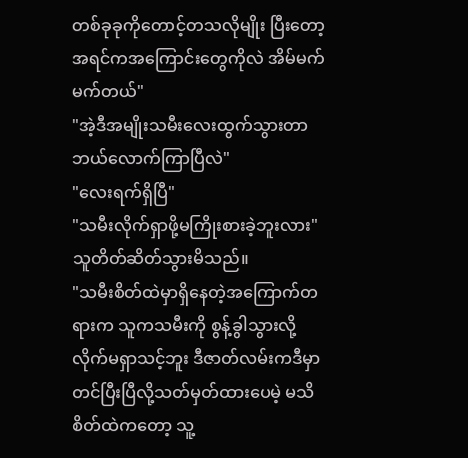တစ်ခုခုကိုတောင့်တသလိုမျိုး ပြီးတော့ အရင်ကအကြောင်းတွေကိုလဲ အိမ်မက်မက်တယ်"
"အဲ့ဒီအမျိုးသမီးလေးထွက်သွားတာ ဘယ်လောက်ကြာပြီလဲ"
"လေးရက်ရှိပြီ"
"သမီးလိုက်ရှာဖို့မကြိုးစားခဲ့ဘူးလား"
သူတိတ်ဆိတ်သွားမိသည်။
"သမီးစိတ်ထဲမှာရှိနေတဲ့အကြောက်တရားက သူကသမီးကို စွန့်ခွါသွားလို့ လိုက်မရှာသင့်ဘူး ဒီဇာတ်လမ်းကဒီမှာတင်ပြီးပြီလို့သတ်မှတ်ထားပေမဲ့ မသိစိတ်ထဲကတော့ သူ့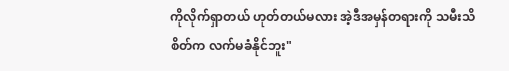ကိုလိုက်ရှာတယ် ဟုတ်တယ်မလား အဲ့ဒီအမှန်တရားကို သမီးသိစိတ်က လက်မခံနိုင်ဘူး"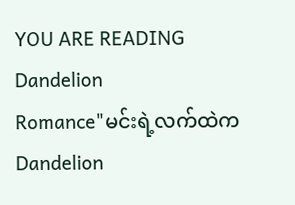YOU ARE READING
Dandelion
Romance"မင်းရဲ့လက်ထဲက Dandelion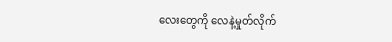လေးတွေကို လေနဲ့မှုတ်လိုက်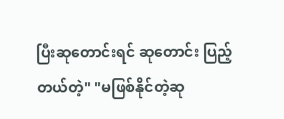ပြီးဆုတောင်းရင် ဆုတောင်း ပြည့်တယ်တဲ့" "မဖြစ်နိုင်တဲ့ဆု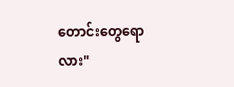တောင်းတွေရောလား"